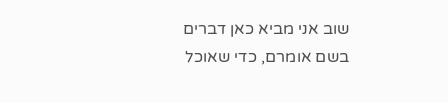שוב אני מביא כאן דברים בשם אומרם, כדי שאוכל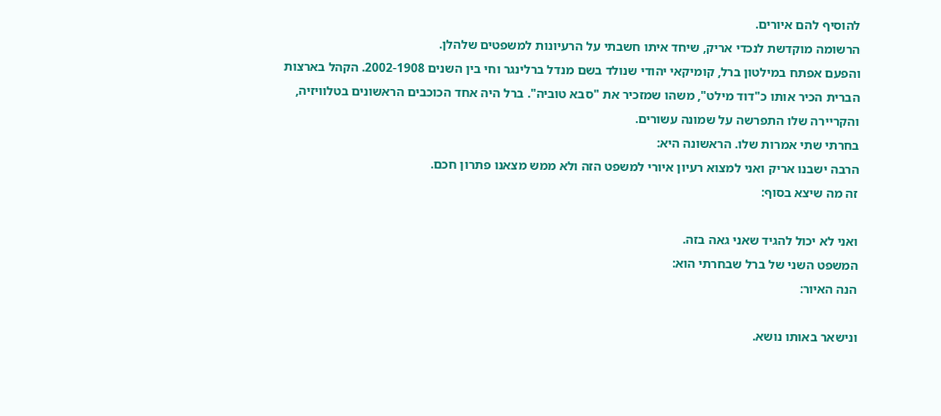להוסיף להם איורים.
הרשומה מוקדשת לנכדי אריק, שיחד איתו חשבתי על הרעיונות למשפטים שלהלן.
והפעם אפתח במילטון ברל, קומיקאי יהודי שנולד בשם מנדל ברלינגר וחי בין השנים 2002-1908. הקהל בארצות הברית הכיר אותו כ"דוד מילט", משהו שמזכיר את "סבא טוביה". ברל היה אחד הכוכבים הראשונים בטלוויזיה, והקריירה שלו התפרשה על שמונה עשורים.
בחרתי שתי אמרות שלו. הראשונה היא:
הרבה ישבנו אריק ואני למצוא רעיון איורי למשפט הזה ולא ממש מצאנו פתרון חכם.
זה מה שיצא בסוף:

ואני לא יכול להגיד שאני גאה בזה.
המשפט השני של ברל שבחרתי הוא:
הנה האיור:

ונישאר באותו נושא.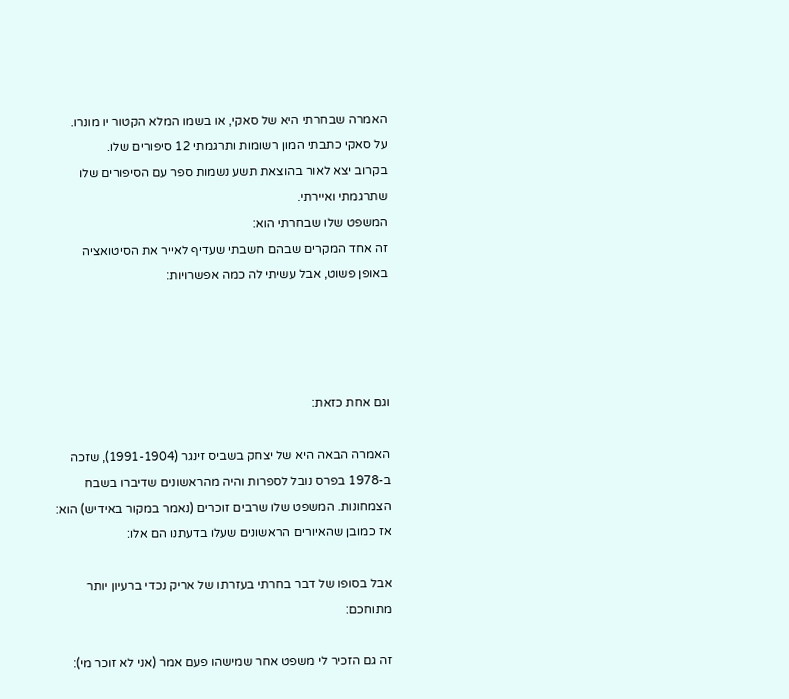האמרה שבחרתי היא של סאקי, או בשמו המלא הקטור יו מונרו.
על סאקי כתבתי המון רשומות ותרגמתי 12 סיפורים שלו.
בקרוב יצא לאור בהוצאת תשע נשמות ספר עם הסיפורים שלו שתרגמתי ואיירתי.
המשפט שלו שבחרתי הוא:
זה אחד המקרים שבהם חשבתי שעדיף לאייר את הסיטואציה באופן פשוט, אבל עשיתי לה כמה אפשרויות:




וגם אחת כזאת:

האמרה הבאה היא של יצחק בשביס זינגר (1991-1904), שזכה ב-1978 בפרס נובל לספרות והיה מהראשונים שדיברו בשבח הצמחונות. המשפט שלו שרבים זוכרים (נאמר במקור באידיש) הוא:
אז כמובן שהאיורים הראשונים שעלו בדעתנו הם אלו:

אבל בסופו של דבר בחרתי בעזרתו של אריק נכדי ברעיון יותר מתוחכם:

זה גם הזכיר לי משפט אחר שמישהו פעם אמר (אני לא זוכר מי):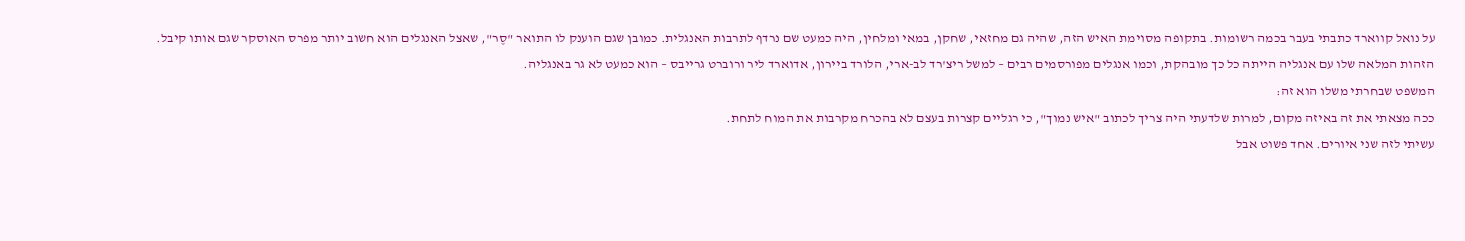על נואל קווארד כתבתי בעבר בכמה רשומות. בתקופה מסוימת האיש הזה, שהיה גם מחזאי, שחקן, במאי ומלחין, היה כמעט שם נרדף לתרבות האנגלית. כמובן שגם הוענק לו התואר "סֶר", שאצל האנגלים הוא חשוב יותר מפרס האוסקר שגם אותו קיבל.
הזהות המלאה שלו עם אנגליה הייתה כל כך מובהקת, וכמו אנגלים מפורסמים רבים – למשל ריצ'רד לב-ארי, הלורד ביירון, אדוארד ליר ורוברט גרייבס – הוא כמעט לא גר באנגליה.
המשפט שבחרתי משלו הוא זה:
ככה מצאתי את זה באיזה מקום, למרות שלדעתי היה צריך לכתוב "איש נמוך", כי רגליים קצרות בעצם לא בהכרח מקרבות את המוח לתחת.
עשיתי לזה שני איורים. אחד פשוט אבל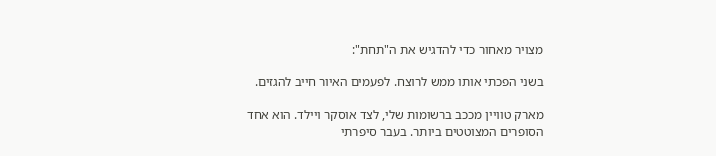מצויר מאחור כדי להדגיש את ה"תחת":

בשני הפכתי אותו ממש לרוצח. לפעמים האיור חייב להגזים.

מארק טוויין מככב ברשומות שלי, לצד אוסקר ויילד. הוא אחד הסופרים המצוטטים ביותר. בעבר סיפרתי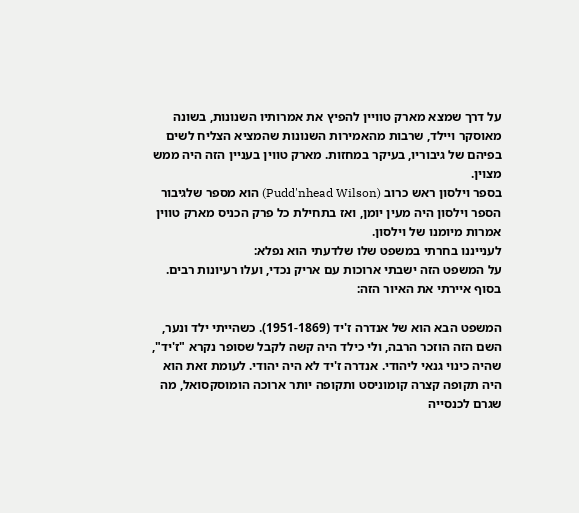על דרך שמצא מארק טוויין להפיץ את אמרותיו השנונות, בשונה מאוסקר ויילד, שרבות מהאמירות השנונות שהמציא הצליח לשים בפיהם של גיבוריו, בעיקר במחזות. מארק טווין בעניין הזה היה ממש מצוין.
בספר וילסון ראש כרוב (Pudd'nhead Wilson) הוא מספר שלגיבור הספר וילסון היה מעין יומן, ואז בתחילת כל פרק הכניס מארק טווין אמרות מיומנו של וילסון.
לענייננו בחרתי במשפט שלו שלדעתי הוא נפלא:
על המשפט הזה ישבתי ארוכות עם אריק נכדי, ועלו רעיונות רבים. בסוף איירתי את האיור הזה:

המשפט הבא הוא של אנדרה ז'יד (1951-1869). כשהייתי ילד ונער, השם הזה הוזכר הרבה, ולי כילד היה קשה לקבל שסופר נקרא "ז'יד", שהיה כינוי גנאי ליהודי. אנדרה ז'יד לא היה יהודי. לעומת זאת הוא היה תקופה קצרה קומוניסט ותקופה יותר ארוכה הומוסקסואל, מה שגרם לכנסייה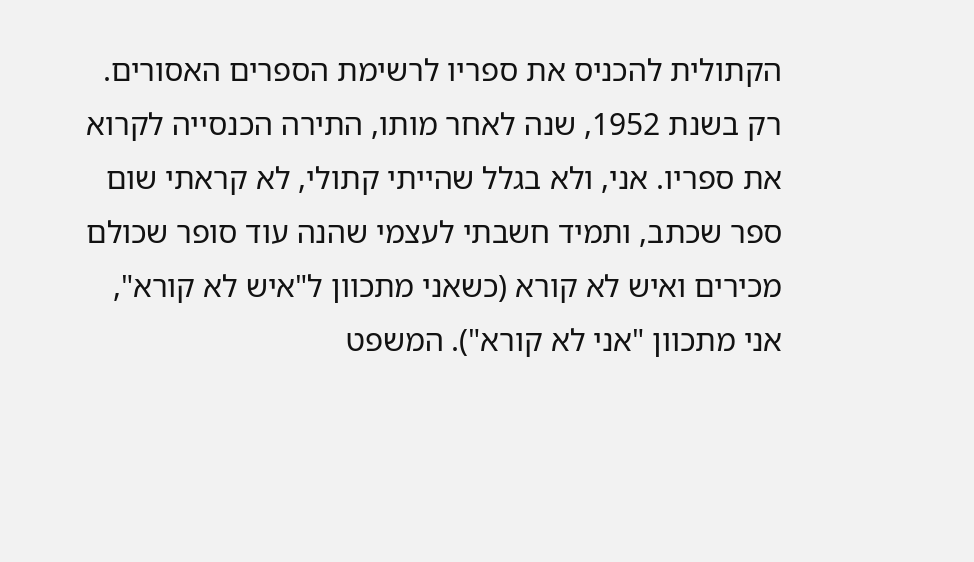הקתולית להכניס את ספריו לרשימת הספרים האסורים. רק בשנת 1952, שנה לאחר מותו, התירה הכנסייה לקרוא את ספריו. אני, ולא בגלל שהייתי קתולי, לא קראתי שום ספר שכתב, ותמיד חשבתי לעצמי שהנה עוד סופר שכולם מכירים ואיש לא קורא (כשאני מתכוון ל"איש לא קורא", אני מתכוון "אני לא קורא"). המשפט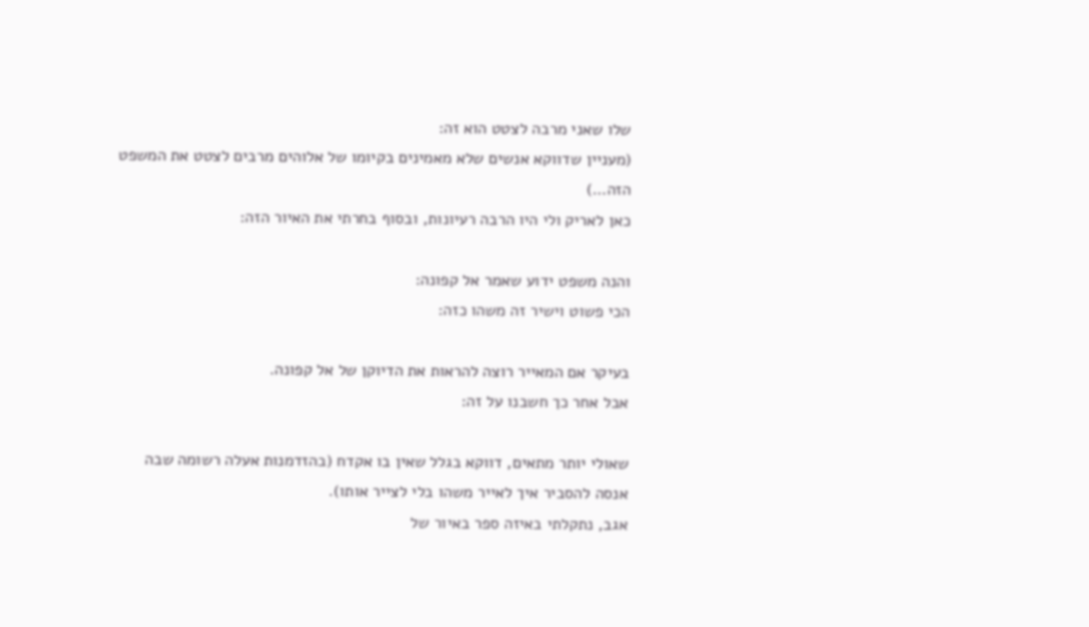שלו שאני מרבה לצטט הוא זה:
(מעניין שדווקא אנשים שלא מאמינים בקיומו של אלוהים מרבים לצטט את המשפט הזה…)
כאן לאריק ולי היו הרבה רעיונות, ובסוף בחרתי את האיור הזה:

והנה משפט ידוע שאמר אל קפונה:
הכי פשוט וישיר זה משהו כזה:

בעיקר אם המאייר רוצה להראות את הדיוקן של אל קפונה.
אבל אחר כך חשבנו על זה:

שאולי יותר מתאים, דווקא בגלל שאין בו אקדח (בהזדמנות אעלה רשומה שבה אנסה להסביר איך לאייר משהו בלי לצייר אותו).
אגב, נתקלתי באיזה ספר באיור של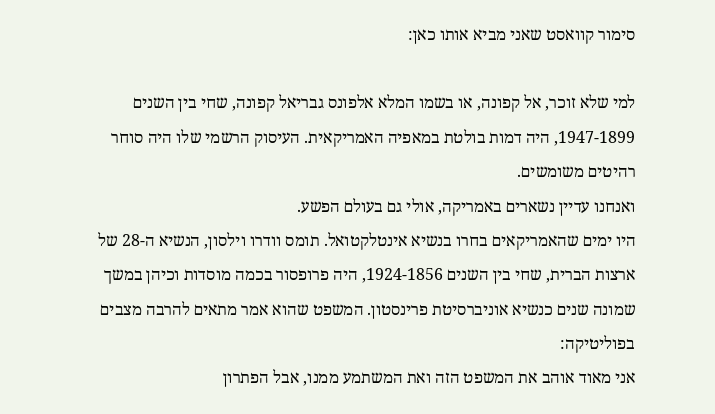סימור קוואסט שאני מביא אותו כאן:

למי שלא זוכר, אל קפונה, או בשמו המלא אלפונס גבריאל קפונה, שחי בין השנים 1947-1899, היה דמות בולטת במאפיה האמריקאית. העיסוק הרשמי שלו היה סוחר רהיטים משומשים.
ואנחנו עדיין נשארים באמריקה, אולי גם בעולם הפשע.
היו ימים שהאמריקאים בחרו בנשיא אינטלקטואל. תומס וודרו וילסון, הנשיא ה-28 של ארצות הברית, שחי בין השנים 1924-1856, היה פרופסור בכמה מוסדות וכיהן במשך שמונה שנים כנשיא אוניברסיטת פרינסטון. המשפט שהוא אמר מתאים להרבה מצבים בפוליטיקה:
אני מאוד אוהב את המשפט הזה ואת המשתמע ממנו, אבל הפתרון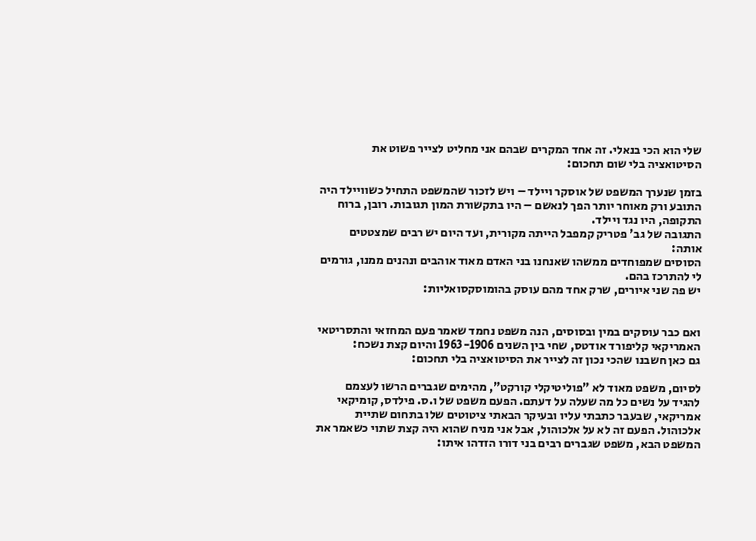שלי הוא הכי בנאלי. זה אחד המקרים שבהם אני מחליט לצייר פשוט את הסיטואציה בלי שום תחכום:

בזמן שנערך המשפט של אוסקר ויילד – ויש לזכור שהמשפט התחיל כשוויילד היה התובע ורק מאוחר יותר הפך לנאשם – היו בתקשורת המון תגובות. רובן, ברוח התקופה, היו נגד ויילד.
התגובה של גב' פטריק קמפבל הייתה מקורית, ועד היום יש רבים שמצטטים אותה:
הסוסים שמפוחדים ממשהו שאנחנו בני האדם מאוד אוהבים ונהנים ממנו, גורמים לי להתרכז בהם.
יש פה שני איורים, שרק אחד מהם עוסק בהומוסקסואליות:


ואם כבר עוסקים במין ובסוסים, הנה משפט נחמד שאמר פעם המחזאי והתסריטאי האמריקאי קליפורד אודטס, שחי בין השנים 1963-1906 והיום קצת נשכח:
גם כאן חשבנו שהכי נכון זה לצייר את הסיטואציה בלי תחכום:

לסיום, משפט מאוד לא "פוליטיקלי קורקט", מהימים שגברים הרשו לעצמם להגיד על נשים כל מה שעלה על דעתם. הפעם משפט של ו.ס. פילדס, קומיקאי אמריקאי, שבעבר כתבתי עליו ובעיקר הבאתי ציטוטים שלו בתחום שתיית אלכוהול. הפעם זה לא על אלכוהול, אבל אני מניח שהוא היה קצת שתוי כשאמר את המשפט הבא, משפט שגברים רבים בני דורו הזדהו איתו: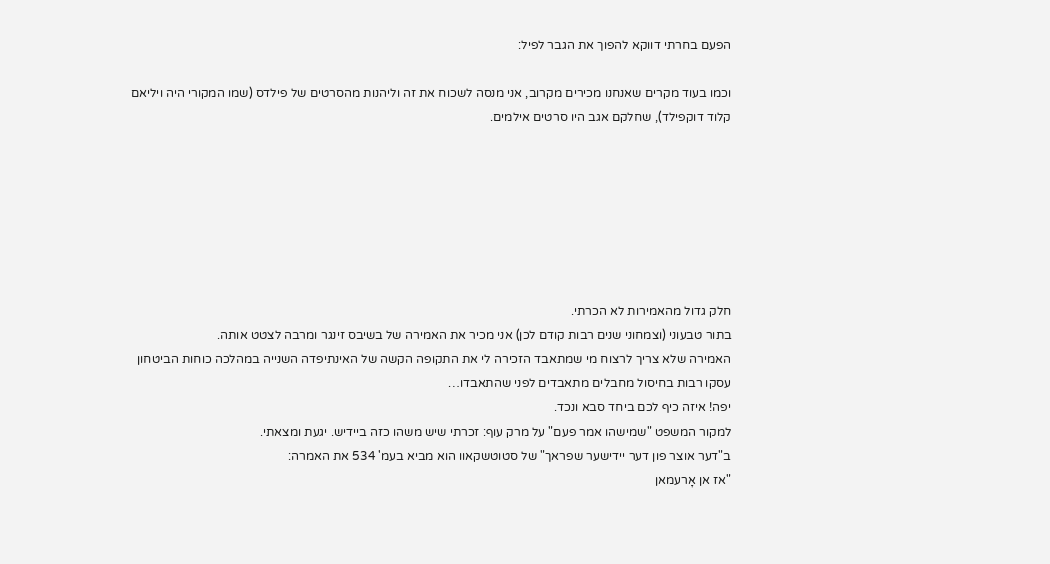הפעם בחרתי דווקא להפוך את הגבר לפיל:

וכמו בעוד מקרים שאנחנו מכירים מקרוב, אני מנסה לשכוח את זה וליהנות מהסרטים של פילדס (שמו המקורי היה ויליאם קלוד דוקפילד), שחלקם אגב היו סרטים אילמים.







חלק גדול מהאמירות לא הכרתי.
בתור טבעוני (וצמחוני שנים רבות קודם לכן) אני מכיר את האמירה של בשיבס זינגר ומרבה לצטט אותה.
האמירה שלא צריך לרצוח מי שמתאבד הזכירה לי את התקופה הקשה של האינתיפדה השנייה במהלכה כוחות הביטחון עסקו רבות בחיסול מחבלים מתאבדים לפני שהתאבדו…
יפה! איזה כיף לכם ביחד סבא ונכד.
למקור המשפט "שמישהו אמר פעם" על מרק עוף: זכרתי שיש משהו כזה ביידיש. יגעת ומצאתי.
ב"דער אוצר פון דער יידישער שפראך" של סטוטשקאוו הוא מביא בעמ' 534 את האמרה:
"אז אן אָרעמאן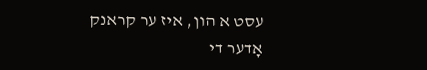עסט א הון, איז ער קראנק אָדער די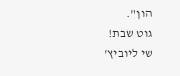הון".
גוט שבת!
שי ליוביץ'